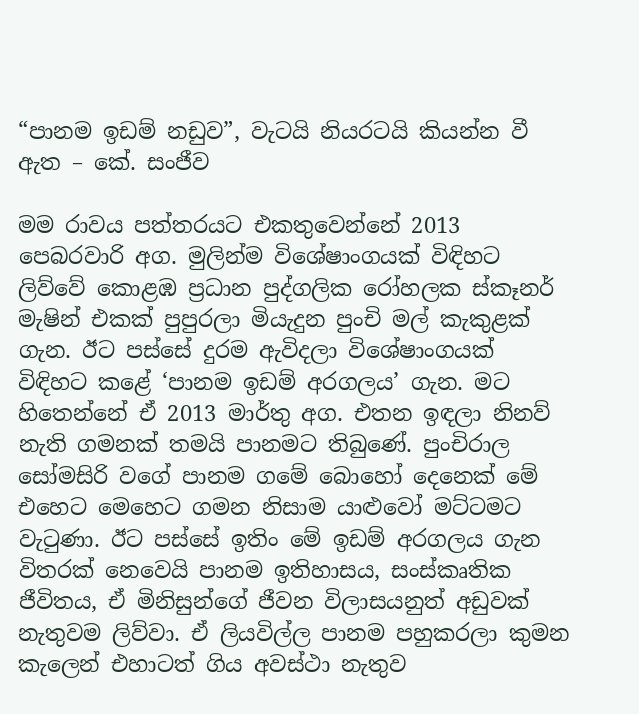“පානම ඉඩම් නඩුව”, වැටයි නියරටයි කියන්න වී ඇත – කේ. සංජීව

මම රාවය පත්තරයට එකතුවෙන්නේ 2013 පෙබරවාරි අග. මුලින්ම විශේෂාංගයක් විඳිහට ලිව්වේ කොළඹ ප්‍රධාන පුද්ගලික රෝහලක ස්කෑනර් මැෂින් එකක් පුපුරලා මියැදුන පුංචි මල් කැකුළක් ගැන. ඊට පස්සේ දුරම ඇවිදලා විශේෂාංගයක් විඳිහට කළේ ‘පානම ඉඩම් අරගලය’ ගැන. මට හිතෙන්නේ ඒ 2013 මාර්තු අග. එතන ඉඳලා නිනව් නැති ගමනක් තමයි පානමට තිබුණේ. පුංචිරාල සෝමසිරි වගේ පානම ගමේ බොහෝ දෙනෙක් මේ එහෙට මෙහෙට ගමන නිසාම යාළුවෝ මට්ටමට වැටුණා. ඊට පස්සේ ඉතිං මේ ඉඩම් අරගලය ගැන විතරක් නෙවෙයි පානම ඉතිහාසය, සංස්කෘතික ජීවිතය, ඒ මිනිසුන්ගේ ජීවන විලාසයනුත් අඩුවක් නැතුවම ලිව්වා. ඒ ලියවිල්ල පානම පහුකරලා කුමන කැලෙන් එහාටත් ගිය අවස්ථා නැතුව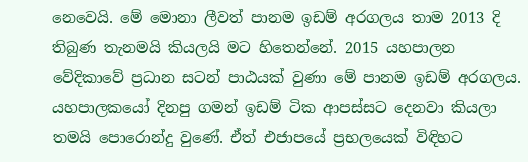නෙවෙයි. මේ මොනා ලීවත් පානම ඉඩම් අරගලය තාම 2013 දි තිබුණ තැනමයි කියලයි මට හිතෙන්නේ. 2015 යහපාලන වේදිකාවේ ප්‍රධාන සටන් පාඨයක් වුණා මේ පානම ඉඩම් අරගලය. යහපාලකයෝ දිනපු ගමන් ඉඩම් ටික ආපස්සට දෙනවා කියලා තමයි පොරොන්දු වුණේ. ඒත් එජාපයේ ප්‍රභලයෙක් විඳිහට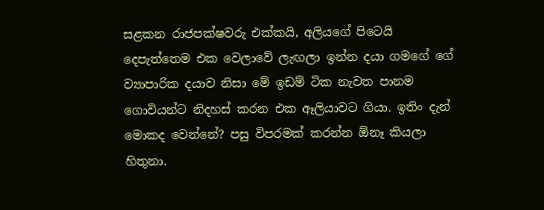සළකන රාජපක්ෂවරු එක්කයි, අලියගේ පිටෙයි දෙපැත්තෙම එක වෙලාවේ ලැඟලා ඉන්න දයා ගමගේ ගේ ව්‍යාපාරික දයාව නිසා මේ ඉඩම් ටික නැවත පානම ගොවියන්ට නිදහස් කරන එක ඈලියාවට ගියා. ඉතිං දැන් මොකද වෙන්නේ? පසු විපරමක් කරන්න ඕනෑ කියලා හිතුනා.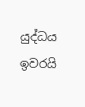යුද්ධය ඉවරයි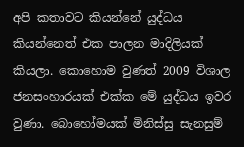අපි කතාවට කියන්නේ යුද්ධය කියන්නෙත් එක පාලන මාදිලියක් කියලා. කොහොම වුණත් 2009 විශාල ජනසංහාරයක් එක්ක මේ යුද්ධය ඉවර වුණා. බොහෝමයක් මිනිස්සු සැනසුම්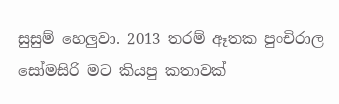සුසුම් හෙලුවා. 2013 තරම් ඈතක පුංචිරාල සෝමසිරි මට කියපු කතාවක්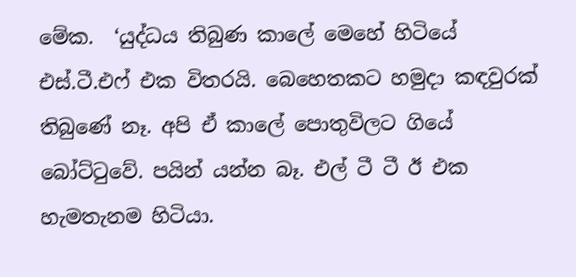මේක.  ‘යුද්ධය තිබුණ කාලේ මෙහේ හිටියේ එස්.ටී.එෆ් එක විතරයි. බෙහෙතකට හමුදා කඳවුරක් තිබුණේ නෑ. අපි ඒ කාලේ පොතුවිලට ගියේ බෝට්ටුවේ. පයින් යන්න බෑ. එල් ටී ටී ඊ එක හැමතැනම හිටියා.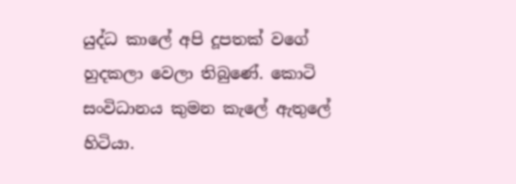යුද්ධ කාලේ අපි දූපතක් වගේ හුදකලා වෙලා තිබුණේ. කොටි සංවිධානය කුමන කැලේ ඇතුලේ හිටියා.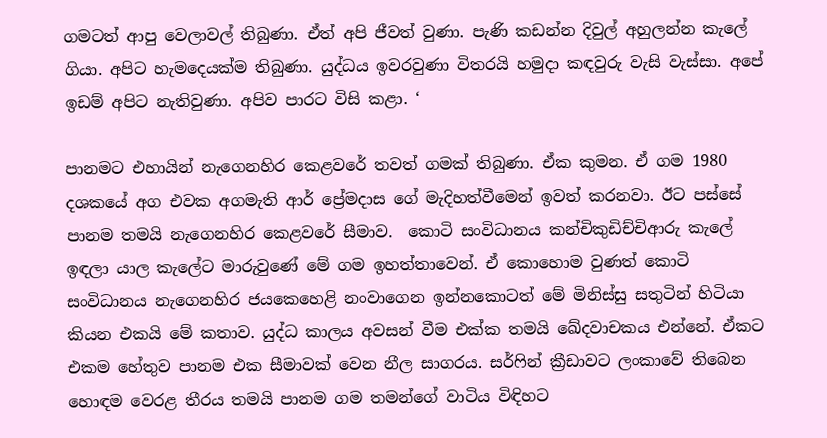ගමටත් ආපු වෙලාවල් තිබුණා. ඒත් අපි ජීවත් වුණා. පැණි කඩන්න දිවුල් අහුලන්න කැලේ ගියා. අපිට හැමදෙයක්ම තිබුණා. යුද්ධය ඉවරවුණා විතරයි හමුදා කඳවුරු වැසි වැස්සා. අපේ ඉඩම් අපිට නැතිවුණා. අපිව පාරට විසි කළා. ‘

පානමට එහායින් නැගෙනහිර කෙළවරේ තවත් ගමක් තිබුණා. ඒක කුමන. ඒ ගම 1980 දශකයේ අග එවක අගමැති ආර් ප්‍රේමදාස ගේ මැදිහත්වීමෙන් ඉවත් කරනවා. ඊට පස්සේ පානම තමයි නැගෙනහිර කෙළවරේ සීමාව.  කොටි සංවිධානය කන්චිකුඩිච්චිආරු කැලේ ඉඳලා යාල කැලේට මාරුවුණේ මේ ගම ඉහත්තාවෙන්. ඒ කොහොම වුණත් කොටි සංවිධානය නැගෙනහිර ජයකෙහෙළි නංවාගෙන ඉන්නකොටත් මේ මිනිස්සු සතුටින් හිටියා කියන එකයි මේ කතාව. යුද්ධ කාලය අවසන් වීම එක්ක තමයි ඛේදවාචකය එන්නේ. ඒකට එකම හේතුව පානම එක සීමාවක් වෙන නීල සාගරය. සර්ෆින් ක්‍රීඩාවට ලංකාවේ තිබෙන හොඳම වෙරළ තීරය තමයි පානම ගම තමන්ගේ වාටිය විඳිහට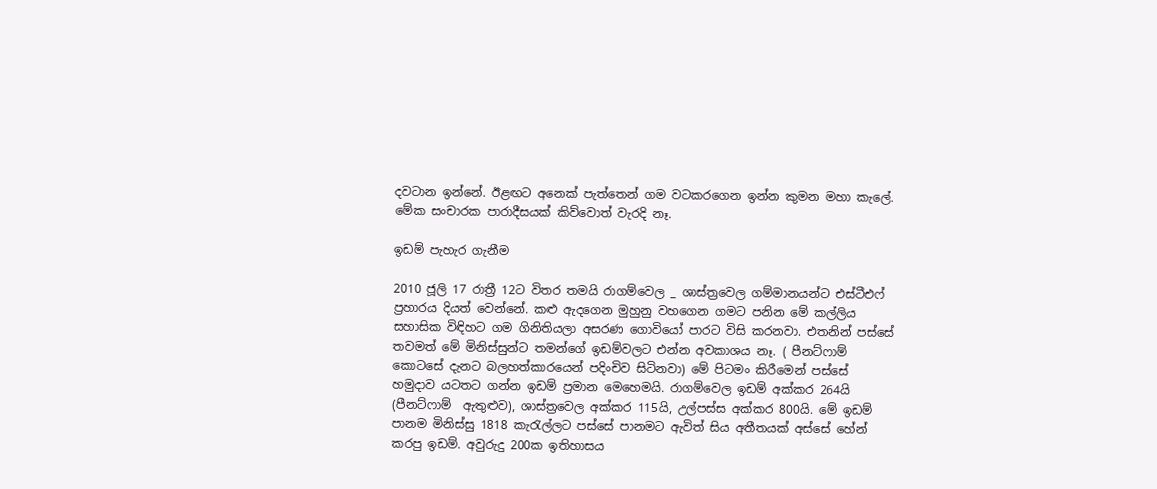දවටාන ඉන්නේ. ඊළඟට අනෙක් පැත්තෙන් ගම වටකරගෙන ඉන්න කුමන මහා කැලේ. මේක සංචාරක පාරාදීසයක් කිව්වොත් වැරදි නෑ.

ඉඩම් පැහැර ගැනීම

2010 ජූලි 17 රාත්‍රී 12ට විතර තමයි රාගම්වෙල _ ශාස්ත්‍රවෙල ගම්මානයන්ට එස්ටීඑෆ් ප්‍රහාරය දියත් වෙන්නේ. කළු ඇදගෙන මුහුනු වහගෙන ගමට පනින මේ කල්ලිය සහාසික විඳිහට ගම ගිනිතියලා අසරණ ගොවියෝ පාරට විසි කරනවා. එතනින් පස්සේ තවමත් මේ මිනිස්සුන්ට තමන්ගේ ඉඩම්වලට එන්න අවකාශය නෑ. ( පීනට්ෆාම් කොටසේ දැනට බලහත්කාරයෙන් පදිංචිව සිටිනවා) මේ පිටමං කිරීමෙන් පස්සේ හමුදාව යටතට ගන්න ඉඩම් ප්‍රමාන මෙහෙමයි. රාගම්වෙල ඉඩම් අක්කර 264යි (පීනට්ෆාම්  ඇතුළුව), ශාස්ත්‍රවෙල අක්කර 115යි, උල්පස්ස අක්කර 800යි. මේ ඉඩම් පානම මිනිස්සු 1818 කැරැල්ලට පස්සේ පානමට ඇවිත් සිය අතීතයක් අස්සේ හේන් කරපු ඉඩම්. අවුරුදු 200ක ඉතිහාසය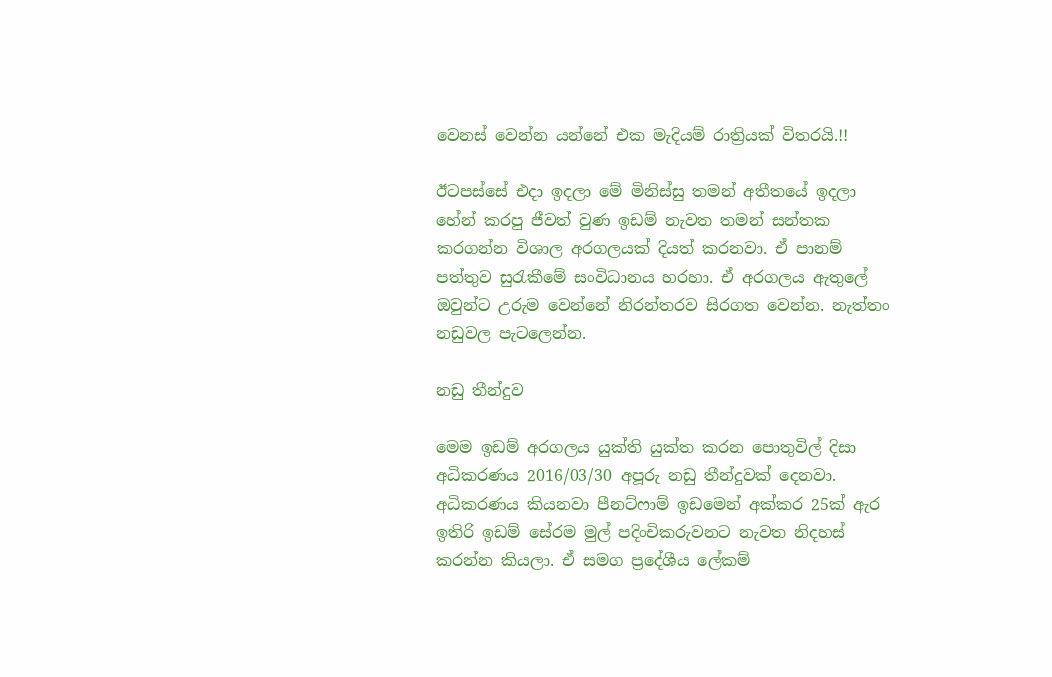වෙනස් වෙන්න යන්නේ එක මැදියම් රාත්‍රියක් විතරයි.!!

ඊටපස්සේ එදා ඉදලා මේ මිනිස්සු තමන් අතීතයේ ඉදලා හේන් කරපු ජීවත් වුණ ඉඩම් නැවත තමන් සන්තක කරගන්න විශාල අරගලයක් දියත් කරනවා. ඒ පානම් පත්තුව සුරැකීමේ සංවිධානය හරහා. ඒ අරගලය ඇතුලේ ඔවුන්ට උරුම වෙන්නේ නිරන්තරව සිරගත වෙන්න. නැත්තං නඩුවල පැටලෙන්න.

නඩු තීන්දුව

මෙම ඉඩම් අරගලය යුක්ති යුක්ත කරන පොතුවිල් දිසා අධිකරණය 2016/03/30 අපූරු නඩු තීන්දුවක් දෙනවා. අධිකරණය කියනවා පීනට්ෆාම් ඉඩමෙන් අක්කර 25ක් ඇර ඉතිරි ඉඩම් සේරම මුල් පදිංචිකරුවනට නැවත නිදහස් කරන්න කියලා. ඒ සමග ප්‍රදේශීය ලේකම්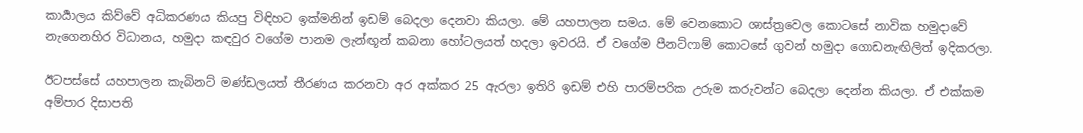කාර්‍යාලය කිව්වේ අධිකරණය කියපු විඳිහට ඉක්මනින් ඉඩම් බෙදලා දෙනවා කියලා. මේ යහපාලන සමය. මේ වෙනකොට ශාස්ත්‍රවෙල කොටසේ නාවික හමුදාවේ නැගෙනහිර විධානය, හමුදා කඳවුර වගේම පානම ලැන්ඟූන් කබනා හෝටලයත් හදලා ඉවරයි. ඒ වගේම පීනට්ෆාම් කොටසේ ගුවන් හමුදා ගොඩනැඟිලිත් ඉදිකරලා.

ඊටපස්සේ යහපාලන කැබිනට් මණ්ඩලයත් තීරණය කරනවා අර අක්කර 25 ඇරලා ඉතිරි ඉඩම් එහි පාරම්පරික උරුම කරුවන්ට බෙදලා දෙන්න කියලා. ඒ එක්කම අම්පාර දිසාපති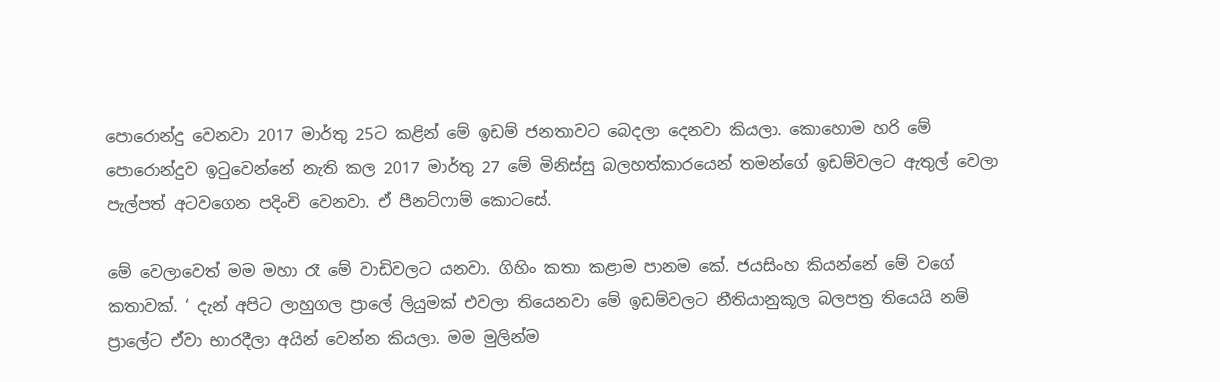පොරොන්දු වෙනවා 2017 මාර්තු 25ට කළින් මේ ඉඩම් ජනතාවට බෙදලා දෙනවා කියලා. කොහොම හරි මේ පොරොන්දුව ඉටුවෙන්නේ නැති කල 2017 මාර්තු 27 මේ මිනිස්සු බලහත්කාරයෙන් තමන්ගේ ඉඩම්වලට ඇතුල් වෙලා පැල්පත් අටවගෙන පදිංචි වෙනවා. ඒ පීනට්ෆාම් කොටසේ.

මේ වෙලාවෙත් මම මහා රෑ මේ වාඩිවලට යනවා. ගිහිං කතා කළාම පානම කේ. ජයසිංහ කියන්නේ මේ වගේ කතාවක්. ‘ දැන් අපිට ලාහුගල ප්‍රාලේ ලියුමක් එවලා තියෙනවා මේ ඉඩම්වලට නීතියානුකූල බලපත්‍ර තියෙයි නම් ප්‍රාලේට ඒවා භාරදීලා අයින් වෙන්න කියලා. මම මුලින්ම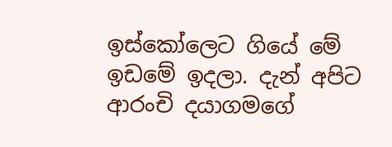ඉස්කෝලෙට ගියේ මේ ඉඩමේ ඉදලා. දැන් අපිට ආරංචි දයාගමගේ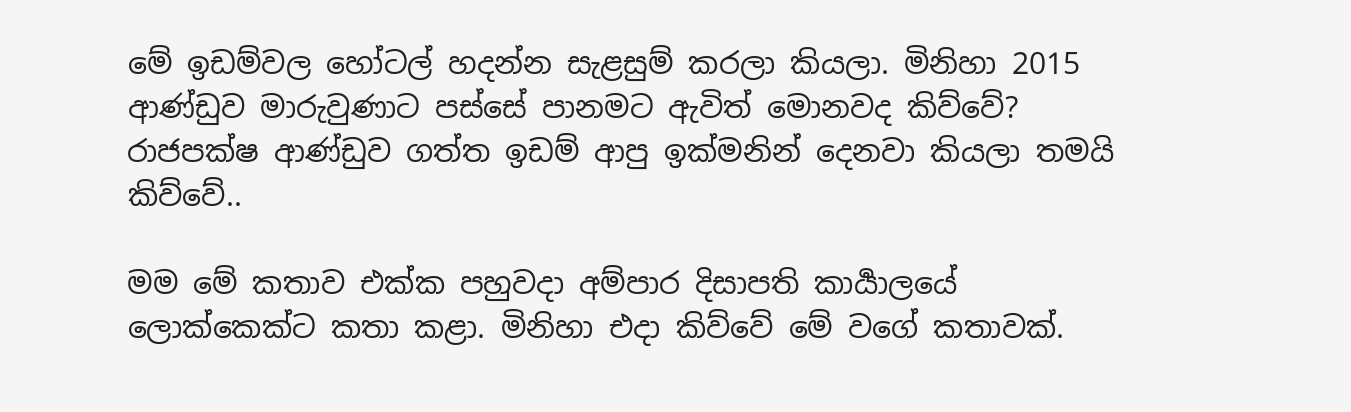මේ ඉඩම්වල හෝටල් හදන්න සැළසුම් කරලා කියලා. මිනිහා 2015 ආණ්ඩුව මාරුවුණාට පස්සේ පානමට ඇවිත් මොනවද කිව්වේ? රාජපක්ෂ ආණ්ඩුව ගත්ත ඉඩම් ආපු ඉක්මනින් දෙනවා කියලා තමයි කිව්වේ..

මම මේ කතාව එක්ක පහුවදා අම්පාර දිසාපති කාර්‍යාලයේ ලොක්කෙක්ට කතා කළා. මිනිහා එදා කිව්වේ මේ වගේ කතාවක්.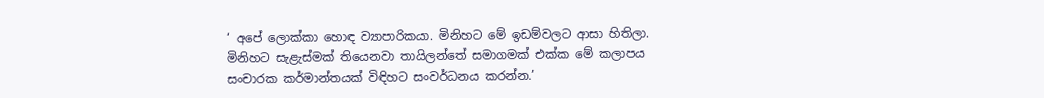‘ අපේ ලොක්කා හොඳ ව්‍යාපාරිකයා. මිනිහට මේ ඉඩම්වලට ආසා හිතිලා. මිනිහට සැළැස්මක් තියෙනවා තායිලන්තේ සමාගමක් එක්ක මේ කලාපය සංචාරක කර්මාන්තයක් විඳිහට සංවර්ධනය කරන්න.’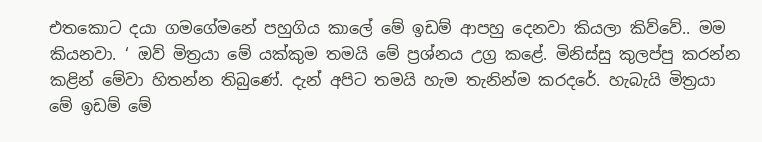එතකොට දයා ගමගේමනේ පහුගිය කාලේ මේ ඉඩම් ආපහු දෙනවා කියලා කිව්වේ.. මම කියනවා. ‘ ඔව් මිත්‍රයා මේ යක්කුම තමයි මේ ප්‍රශ්නය උග්‍ර කළේ. මිනිස්සු කුලප්පු කරන්න කළින් මේවා හිතන්න තිබුණේ. දැන් අපිට තමයි හැම තැනින්ම කරදරේ. හැබැයි මිත්‍රයා මේ ඉඩම් මේ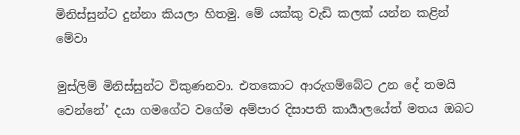මිනිස්සුන්ට දුන්නා කියලා හිතමු. මේ යක්කු වැඩි කලක් යන්න කළින් මේවා

මුස්ලිම් මිනිස්සුන්ට විකුණනවා. එතකොට ආරුගම්බේට උන දේ තමයි වෙන්නේ’ දයා ගමගේට වගේම අම්පාර දිසාපති කාර්‍යාලයේත් මතය ඔබට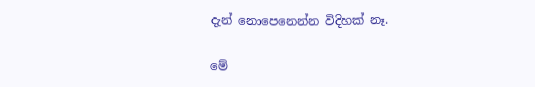දැන් නොපෙනෙන්න විදිහක් නෑ.

මේ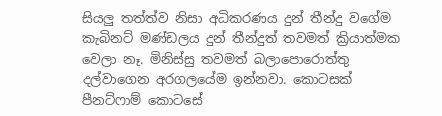සියලු තත්ත්ව නිසා අධිකරණය දුන් තීන්දු වගේම කැබිනට් මණ්ඩලය දුන් තීන්දුත් තවමත් ක්‍රියාත්මක වෙලා නෑ. මිනිස්සු තවමත් බලාපොරොත්තු දල්වාගෙන අරගලයේම ඉන්නවා. කොටසක් පීනට්ෆාම් කොටසේ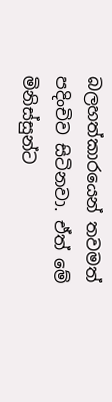බලහත්කාරයෙන් තවමත් පදිංචිව සිටිනවා. ඒත් මේ මිනිස්සුන්ට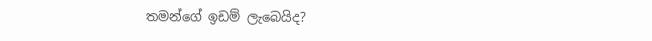තමන්ගේ ඉඩම් ලැබෙයිද?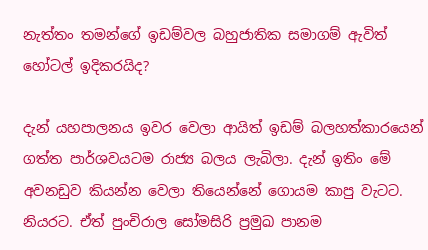නැත්තං තමන්ගේ ඉඩම්වල බහුජාතික සමාගම් ඇවිත් හෝටල් ඉදිකරයිද?

දැන් යහපාලනය ඉවර වෙලා ආයිත් ඉඩම් බලහත්කාරයෙන් ගත්ත පාර්ශවයටම රාජ්‍ය බලය ලැබිලා. දැන් ඉතිං මේ අවනඩුව කියන්න වෙලා තියෙන්නේ ගොයම කාපු වැටට. නියරට. ඒත් පුංචිරාල සෝමසිරි ප්‍රමුඛ පානම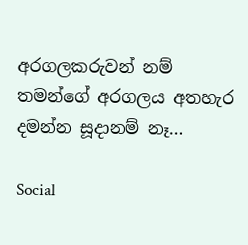අරගලකරුවන් නම් තමන්ගේ අරගලය අතහැර දමන්න සූදානම් නෑ…

Social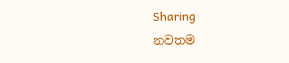Sharing
නවතම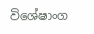විශේෂාංග